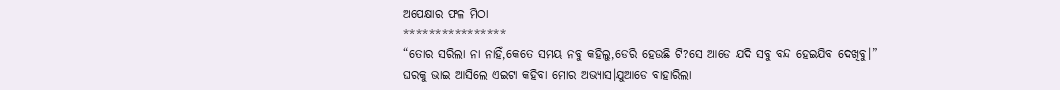ଅପେକ୍ଷାର ଫଳ ମିଠା
****************
“ତୋର ସରିଲା ନା ନାହିଁ,କେତେ ସମୟ ନବୁ କହିଲୁ,ଡେରି ହେଉଛି ଟି?ସେ ଆଡେ ଯଦି ସବୁ ବନ୍ଦ ହେଇଯିବ ଦେଖିବୁ।”
ଘରକୁ ଭାଇ ଆସିଲେ ଏଇଟା କହିବା ମୋର ଅଭ୍ୟାସ।ଯୁଆଡେ ବାହାରିଲା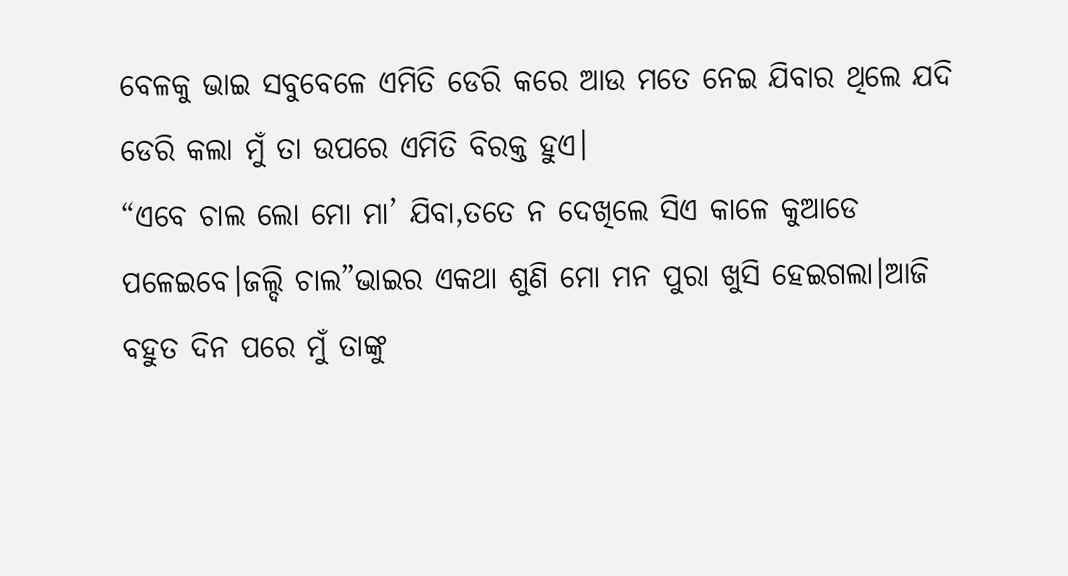ବେଳକୁ ଭାଇ ସବୁବେଳେ ଏମିତି ଡେରି କରେ ଆଉ ମତେ ନେଇ ଯିବାର ଥିଲେ ଯଦି ଡେରି କଲା ମୁଁ ତା ଉପରେ ଏମିତି ବିରକ୍ତ ହୁଏ।
“ଏବେ ଚାଲ ଲୋ ମୋ ମା’ ଯିବା,ତତେ ନ ଦେଖିଲେ ସିଏ କାଳେ କୁଆଡେ ପଳେଇବେ।ଜଲ୍ଦି ଚାଲ”ଭାଇର ଏକଥା ଶୁଣି ମୋ ମନ ପୁରା ଖୁସି ହେଇଗଲା।ଆଜି ବହୁତ ଦିନ ପରେ ମୁଁ ତାଙ୍କୁ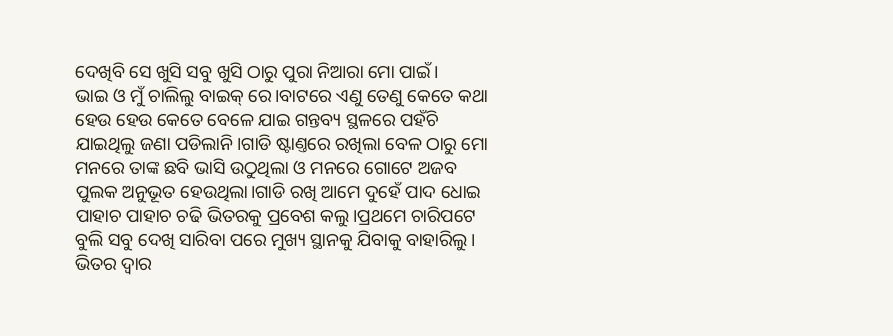ଦେଖିବି ସେ ଖୁସି ସବୁ ଖୁସି ଠାରୁ ପୁରା ନିଆରା ମୋ ପାଇଁ।
ଭାଇ ଓ ମୁଁ ଚାଲିଲୁ ବାଇକ୍ ରେ।ବାଟରେ ଏଣୁ ତେଣୁ କେତେ କଥା ହେଉ ହେଉ କେତେ ବେଳେ ଯାଇ ଗନ୍ତବ୍ୟ ସ୍ଥଳରେ ପହଁଚି ଯାଇଥିଲୁ ଜଣା ପଡିଲାନି।ଗାଡି ଷ୍ଟାଣ୍ତରେ ରଖିଲା ବେଳ ଠାରୁ ମୋ ମନରେ ତାଙ୍କ ଛବି ଭାସି ଉଠୁଥିଲା ଓ ମନରେ ଗୋଟେ ଅଜବ ପୁଲକ ଅନୁଭୂତ ହେଉଥିଲା।ଗାଡି ରଖି ଆମେ ଦୁହେଁ ପାଦ ଧୋଇ ପାହାଚ ପାହାଚ ଚଢି ଭିତରକୁ ପ୍ରବେଶ କଲୁ।ପ୍ରଥମେ ଚାରିପଟେ ବୁଲି ସବୁ ଦେଖି ସାରିବା ପରେ ମୁଖ୍ୟ ସ୍ଥାନକୁ ଯିବାକୁ ବାହାରିଲୁ।
ଭିତର ଦ୍ବାର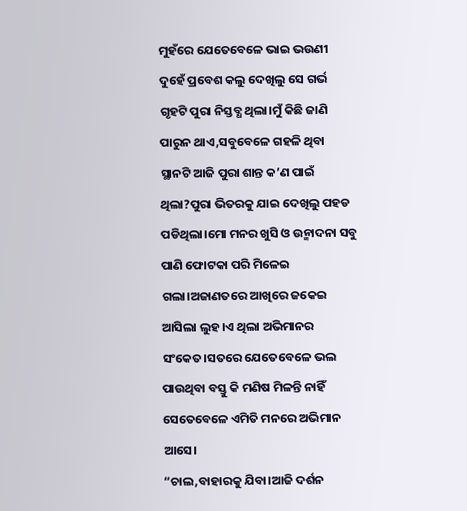ମୁହଁରେ ଯେତେବେଳେ ଭାଇ ଭଉଣୀ ଦୁହେଁ ପ୍ରବେଶ କଲୁ ଦେଖିଲୁ ସେ ଗର୍ଭ ଗୃହଟି ପୁରା ନିସ୍ତବ୍ଧ ଥିଲା।ମୁଁ କିଛି ଜାଣି ପାରୁନ ଥାଏ,ସବୁବେଳେ ଗହଳି ଥିବା ସ୍ଥାନଟି ଆଜି ପୁରା ଶାନ୍ତ କ’ଣ ପାଇଁ ଥିଲା?ପୁରା ଭିତରକୁ ଯାଇ ଦେଖିଲୁ ପହଡ ପଡିଥିଲା।ମୋ ମନର ଖୁସି ଓ ଉନ୍ମାଦନା ସବୁ ପାଣି ଫୋଟକା ପରି ମିଳେଇ ଗଲା।ଅଜାଣତରେ ଆଖିରେ ଜକେଇ ଆସିଲା ଲୁହ।ଏ ଥିଲା ଅଭିମାନର ସଂକେତ।ସତରେ ଯେତେବେଳେ ଭଲ ପାଉଥିବା ବସ୍ତୁ କି ମଣିଷ ମିଳନ୍ତି ନାହିଁ ସେତେବେଳେ ଏମିତି ମନରେ ଅଭିମାନ ଆସେ।
“ଚାଲ,ବାହାରକୁ ଯିବା।ଆଜି ଦର୍ଶନ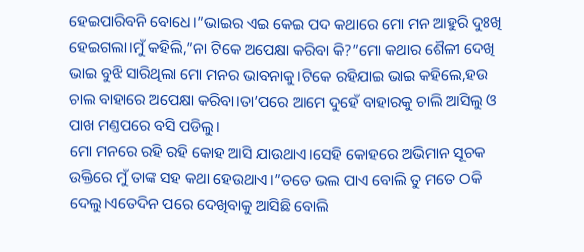ହେଇପାରିବନି ବୋଧେ।”ଭାଇର ଏଇ କେଇ ପଦ କଥାରେ ମୋ ମନ ଆହୁରି ଦୁଃଖି ହେଇଗଲା।ମୁଁ କହିଲି,”ନା ଟିକେ ଅପେକ୍ଷା କରିବା କି?”ମୋ କଥାର ଶୈଳୀ ଦେଖି ଭାଇ ବୁଝି ସାରିଥିଲା ମୋ ମନର ଭାବନାକୁ।ଟିକେ ରହିଯାଇ ଭାଇ କହିଲେ,ହଉ ଚାଲ ବାହାରେ ଅପେକ୍ଷା କରିବା।ତା’ପରେ ଆମେ ଦୁହେଁ ବାହାରକୁ ଚାଲି ଆସିଲୁ ଓ ପାଖ ମଣ୍ତପରେ ବସି ପଡିଲୁ।
ମୋ ମନରେ ରହି ରହି କୋହ ଆସି ଯାଉଥାଏ।ସେହି କୋହରେ ଅଭିମାନ ସୂଚକ ଉକ୍ତିରେ ମୁଁ ତାଙ୍କ ସହ କଥା ହେଉଥାଏ।”ତତେ ଭଲ ପାଏ ବୋଲି ତୁ ମତେ ଠକି ଦେଲୁ।ଏତେଦିନ ପରେ ଦେଖିବାକୁ ଆସିଛି ବୋଲି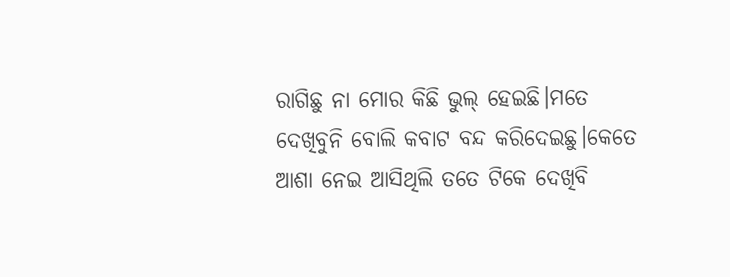ରାଗିଛୁ ନା ମୋର କିଛି ଭୁଲ୍ ହେଇଛି।ମତେ ଦେଖିବୁନି ବୋଲି କବାଟ ବନ୍ଦ କରିଦେଇଛୁ।କେତେ ଆଶା ନେଇ ଆସିଥିଲି ତତେ ଟିକେ ଦେଖିବି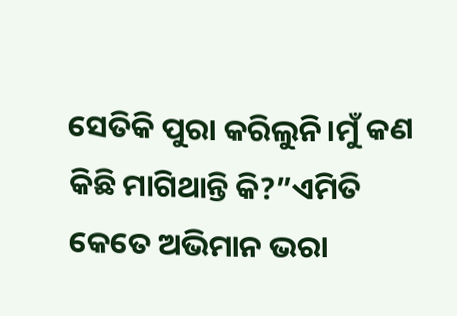ସେତିକି ପୁରା କରିଲୁନି।ମୁଁ କଣ କିଛି ମାଗିଥାନ୍ତି କି?”ଏମିତି କେତେ ଅଭିମାନ ଭରା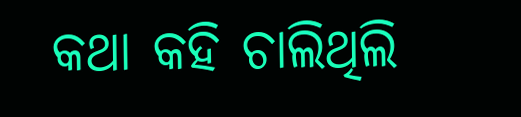କଥା କହି ଚାଲିଥିଲି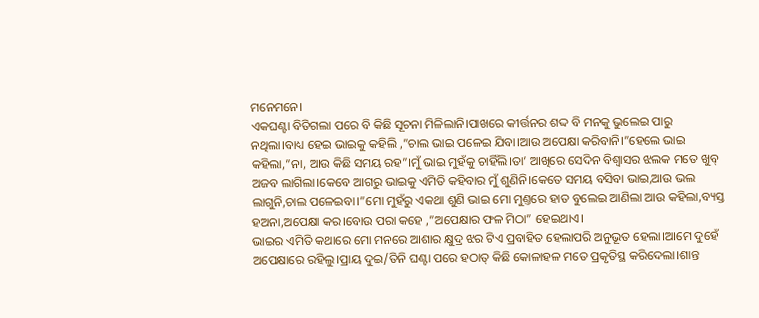ମନେମନେ।
ଏକଘଣ୍ଟା ବିତିଗଲା ପରେ ବି କିଛି ସୂଚନା ମିଳିଲାନି।ପାଖରେ କୀର୍ତ୍ତନର ଶଦ୍ଦ ବି ମନକୁ ଭୁଲେଇ ପାରୁ ନଥିଲା।ବାଧ୍ୟ ହେଇ ଭାଇକୁ କହିଲି ,”ଚାଲ ଭାଇ ପଳେଇ ଯିବା।ଆଉ ଅପେକ୍ଷା କରିବାନି।”ହେଲେ ଭାଇ କହିଲା,”ନା, ଆଉ କିଛି ସମୟ ରହ”।ମୁଁ ଭାଇ ମୁହଁକୁ ଚାହିଁଲି।ତା’ ଆଖିରେ ସେଦିନ ବିଶ୍ବାସର ଝଲକ ମତେ ଖୁବ୍ ଅଜବ ଲାଗିଲା।କେବେ ଆଗରୁ ଭାଇକୁ ଏମିତି କହିବାର ମୁଁ ଶୁଣିନି।କେତେ ସମୟ ବସିବା ଭାଇ,ଆଉ ଭଲ ଲାଗୁନି,ଚାଲ ପଳେଇବା।”ମୋ ମୁହଁରୁ ଏକଥା ଶୁଣି ଭାଇ ମୋ ମୁଣ୍ତରେ ହାତ ବୁଲେଇ ଆଣିଲା ଆଉ କହିଲା,ବ୍ୟସ୍ତ ହଅନା,ଅପେକ୍ଷା କର।ବୋଉ ପରା କହେ ,”ଅପେକ୍ଷାର ଫଳ ମିଠା” ହେଇଥାଏ।
ଭାଇର ଏମିତି କଥାରେ ମୋ ମନରେ ଆଶାର କ୍ଷୁଦ୍ର ଝର ଟିଏ ପ୍ରବାହିତ ହେଲାପରି ଅନୁଭୂତ ହେଲା।ଆମେ ଦୁହେଁ ଅପେକ୍ଷାରେ ରହିଲୁ।ପ୍ରାୟ ଦୁଇ/ତିନି ଘଣ୍ଟା ପରେ ହଠାତ୍ କିଛି କୋଳାହଳ ମତେ ପ୍ରକୃତିସ୍ଥ କରିଦେଲା।ଶାନ୍ତ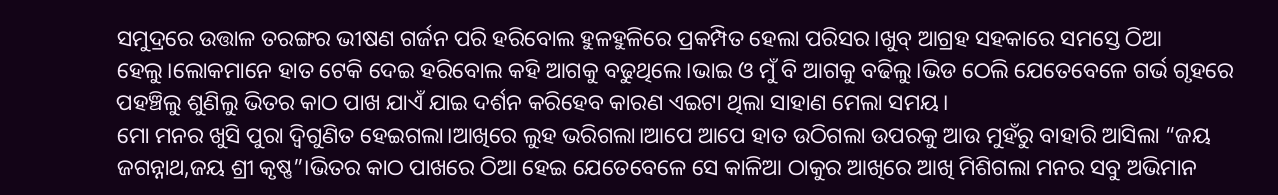ସମୁଦ୍ରରେ ଉତ୍ତାଳ ତରଙ୍ଗର ଭୀଷଣ ଗର୍ଜନ ପରି ହରିବୋଲ ହୁଳହୁଳିରେ ପ୍ରକମ୍ପିତ ହେଲା ପରିସର।ଖୁବ୍ ଆଗ୍ରହ ସହକାରେ ସମସ୍ତେ ଠିଆ ହେଲୁ।ଲୋକମାନେ ହାତ ଟେକି ଦେଇ ହରିବୋଲ କହି ଆଗକୁ ବଢୁଥିଲେ।ଭାଇ ଓ ମୁଁ ବି ଆଗକୁ ବଢିଲୁ।ଭିଡ ଠେଲି ଯେତେବେଳେ ଗର୍ଭ ଗୃହରେ ପହଞ୍ଚିଲୁ ଶୁଣିଲୁ ଭିତର କାଠ ପାଖ ଯାଏଁ ଯାଇ ଦର୍ଶନ କରିହେବ କାରଣ ଏଇଟା ଥିଲା ସାହାଣ ମେଲା ସମୟ।
ମୋ ମନର ଖୁସି ପୁରା ଦ୍ବିଗୁଣିତ ହେଇଗଲା।ଆଖିରେ ଲୁହ ଭରିଗଲା।ଆପେ ଆପେ ହାତ ଉଠିଗଲା ଉପରକୁ ଆଉ ମୁହଁରୁ ବାହାରି ଆସିଲା “ଜୟ ଜଗନ୍ନାଥ,ଜୟ ଶ୍ରୀ କୃଷ୍ଣ”।ଭିତର କାଠ ପାଖରେ ଠିଆ ହେଇ ଯେତେବେଳେ ସେ କାଳିଆ ଠାକୁର ଆଖିରେ ଆଖି ମିଶିଗଲା ମନର ସବୁ ଅଭିମାନ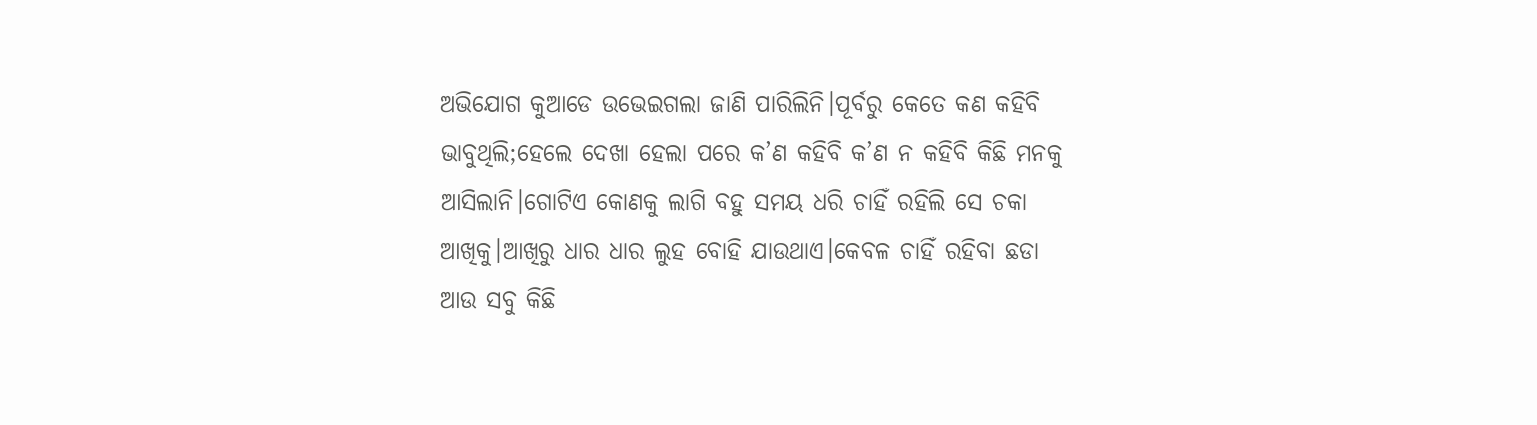ଅଭିଯୋଗ କୁଆଡେ ଉଭେଇଗଲା ଜାଣି ପାରିଲିନି।ପୂର୍ବରୁ କେତେ କଣ କହିବି ଭାବୁଥିଲି;ହେଲେ ଦେଖା ହେଲା ପରେ କ’ଣ କହିବି କ’ଣ ନ କହିବି କିଛି ମନକୁ ଆସିଲାନି।ଗୋଟିଏ କୋଣକୁ ଲାଗି ବହୁ ସମୟ ଧରି ଚାହିଁ ରହିଲି ସେ ଚକା ଆଖିକୁ।ଆଖିରୁ ଧାର ଧାର ଲୁହ ବୋହି ଯାଉଥାଏ।କେବଳ ଚାହିଁ ରହିବା ଛଡା ଆଉ ସବୁ କିଛି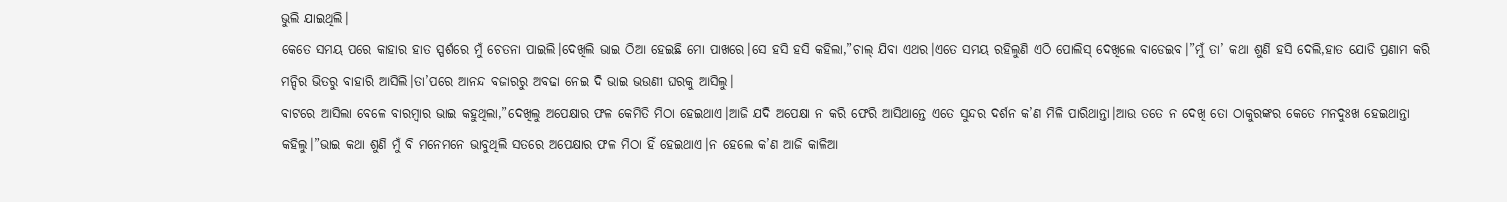ଭୁଲି ଯାଇଥିଲି।
କେତେ ସମୟ ପରେ କାହାର ହାତ ସ୍ପର୍ଶରେ ମୁଁ ଚେତନା ପାଇଲି।ଦେଖିଲି ଭାଇ ଠିଆ ହେଇଛି ମୋ ପାଖରେ।ସେ ହସି ହସି କହିଲା,”ଚାଲ୍ ଯିବା ଏଥର।ଏତେ ସମୟ ରହିଲୁଣି ଏଠି ପୋଲିସ୍ ଦେଖିଲେ ବାଡେଇବ।”ମୁଁ ତା’ କଥା ଶୁଣି ହସି ଦେଲି,ହାତ ଯୋଡି ପ୍ରଣାମ କରି ମନ୍ଦିର ଭିତରୁ ବାହାରି ଆସିଲି।ତା’ପରେ ଆନନ୍ଦ ବଜାରରୁ ଅବଢା ନେଇ ଦି ଭାଇ ଭଉଣୀ ଘରକୁ ଆସିଲୁ।
ବାଟରେ ଆସିଲା ବେଳେ ବାରମ୍ବାର ଭାଇ କହୁଥିଲା,”ଦେଖିଲୁ ଅପେକ୍ଷାର ଫଳ କେମିତି ମିଠା ହେଇଥାଏ।ଆଜି ଯଦି ଅପେକ୍ଷା ନ କରି ଫେରି ଆସିଥାନ୍ତେ ଏତେ ସୁନ୍ଦର ଦର୍ଶନ କ’ଣ ମିଳି ପାରିଥାନ୍ତା।ଆଉ ତତେ ନ ଦେଖି ତୋ ଠାକୁରଙ୍କର କେତେ ମନଦୁଃଖ ହେଇଥାନ୍ତା କହିଲୁ।”ଭାଇ କଥା ଶୁଣି ମୁଁ ବି ମନେମନେ ଭାବୁଥିଲି ସତରେ ଅପେକ୍ଷାର ଫଳ ମିଠା ହିଁ ହେଇଥାଏ।ନ ହେଲେ କ’ଣ ଆଜି କାଳିଆ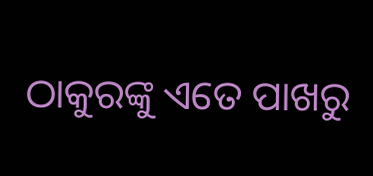ଠାକୁରଙ୍କୁ ଏତେ ପାଖରୁ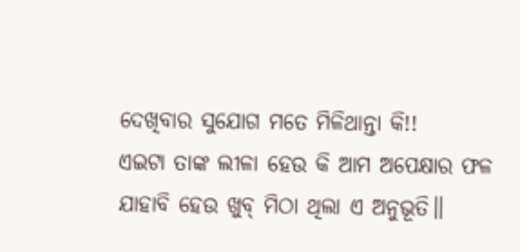ଦେଖିବାର ସୁଯୋଗ ମତେ ମିଳିଥାନ୍ତା କି!!
ଏଇଟା ତାଙ୍କ ଲୀଳା ହେଉ କି ଆମ ଅପେକ୍ଷାର ଫଳ ଯାହାବି ହେଉ ଖୁବ୍ ମିଠା ଥିଲା ଏ ଅନୁଭୂତି॥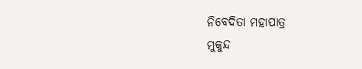ନିବେଦିତା ମହାପାତ୍ର
ମୁକୁନ୍ଦ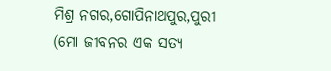ମିଶ୍ର ନଗର,ଗୋପିନାଥପୁର,ପୁରୀ
(ମୋ ଜୀବନର ଏକ ସତ୍ୟ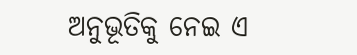ଅନୁଭୂତିକୁ ନେଇ ଏ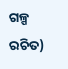ଗଳ୍ପ ରଚିତ)